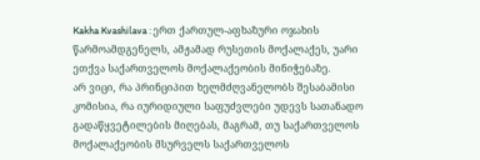Kakha Kvashilava : ერთ ქართულ-აფხაზური ოჯახის წარმოამდგენელს, ამჟამად რუსეთის მოქალაქეს, უარი ეთქვა საქართველოს მოქალაქეობის მინიჭებაზე.
არ ვიცი, რა პრინციპით ხელმძღვანელობს შესაბამისი კომისია, რა იურიდიული საფუძვლები უდევს სათანადო გადაწყვეტილების მიღებას, მაგრამ, თუ საქართველოს მოქალაქეობის მსურველს საქართველოს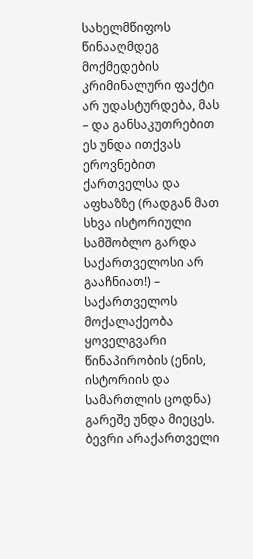სახელმწიფოს წინააღმდეგ მოქმედების კრიმინალური ფაქტი არ უდასტურდება, მას – და განსაკუთრებით ეს უნდა ითქვას ეროვნებით ქართველსა და აფხაზზე (რადგან მათ სხვა ისტორიული სამშობლო გარდა საქართველოსი არ გააჩნიათ!) – საქართველოს მოქალაქეობა ყოველგვარი წინაპირობის (ენის, ისტორიის და სამართლის ცოდნა) გარეშე უნდა მიეცეს.
ბევრი არაქართველი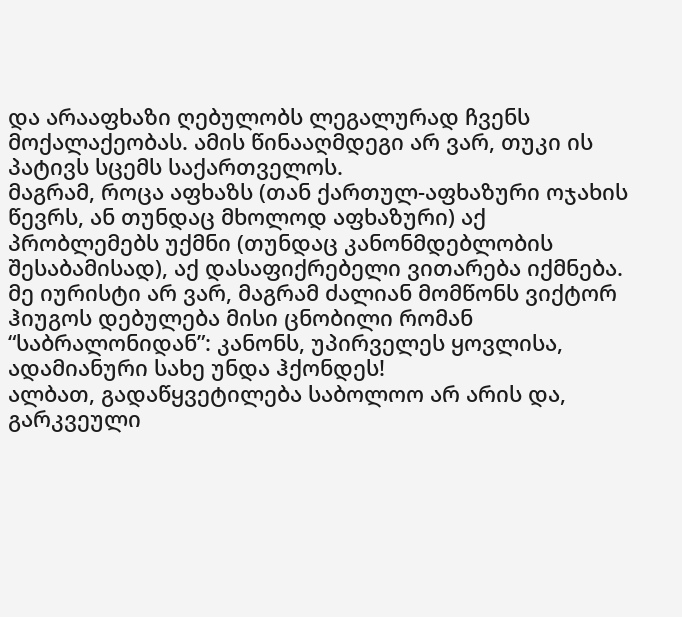და არააფხაზი ღებულობს ლეგალურად ჩვენს მოქალაქეობას. ამის წინააღმდეგი არ ვარ, თუკი ის პატივს სცემს საქართველოს.
მაგრამ, როცა აფხაზს (თან ქართულ-აფხაზური ოჯახის წევრს, ან თუნდაც მხოლოდ აფხაზური) აქ პრობლემებს უქმნი (თუნდაც კანონმდებლობის შესაბამისად), აქ დასაფიქრებელი ვითარება იქმნება.
მე იურისტი არ ვარ, მაგრამ ძალიან მომწონს ვიქტორ ჰიუგოს დებულება მისი ცნობილი რომან “საბრალონიდან”: კანონს, უპირველეს ყოვლისა, ადამიანური სახე უნდა ჰქონდეს!
ალბათ, გადაწყვეტილება საბოლოო არ არის და, გარკვეული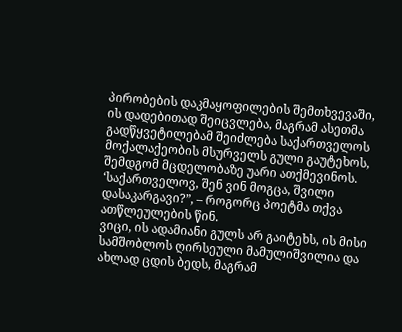პირობების დაკმაყოფილების შემთხვევაში, ის დადებითად შეიცვლება, მაგრამ ასეთმა გადწყვეტილებამ შეიძლება საქართველოს მოქალაქეობის მსურველს გული გაუტეხოს, შემდგომ მცდელობაზე უარი ათქმევინოს.
‘საქართველოვ, შენ ვინ მოგცა, შვილი დასაკარგავი?”, – როგორც პოეტმა თქვა ათწლეულების წინ.
ვიცი, ის ადამიანი გულს არ გაიტეხს, ის მისი სამშობლოს ღირსეული მამულიშვილია და ახლად ცდის ბედს, მაგრამ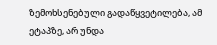ზემოხსენებული გადაწყვეტილება, ამ ეტაპზე, არ უნდა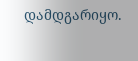დამდგარიყო.